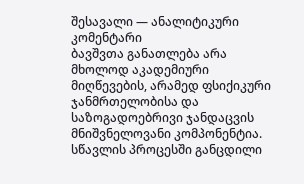შესავალი — ანალიტიკური კომენტარი
ბავშვთა განათლება არა მხოლოდ აკადემიური მიღწევების, არამედ ფსიქიკური ჯანმრთელობისა და საზოგადოებრივი ჯანდაცვის მნიშვნელოვანი კომპონენტია. სწავლის პროცესში განცდილი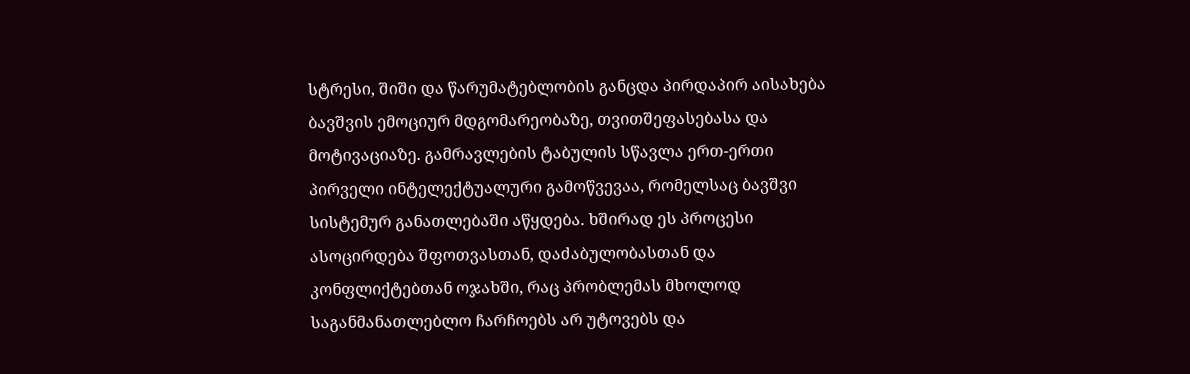სტრესი, შიში და წარუმატებლობის განცდა პირდაპირ აისახება ბავშვის ემოციურ მდგომარეობაზე, თვითშეფასებასა და მოტივაციაზე. გამრავლების ტაბულის სწავლა ერთ-ერთი პირველი ინტელექტუალური გამოწვევაა, რომელსაც ბავშვი სისტემურ განათლებაში აწყდება. ხშირად ეს პროცესი ასოცირდება შფოთვასთან, დაძაბულობასთან და კონფლიქტებთან ოჯახში, რაც პრობლემას მხოლოდ საგანმანათლებლო ჩარჩოებს არ უტოვებს და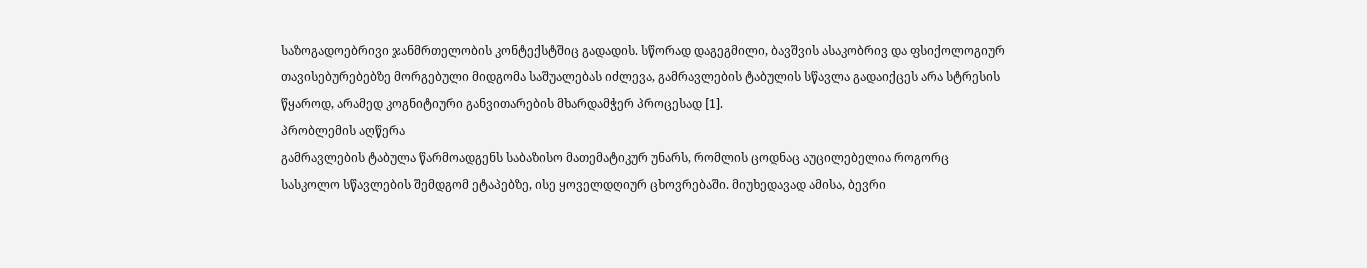საზოგადოებრივი ჯანმრთელობის კონტექსტშიც გადადის. სწორად დაგეგმილი, ბავშვის ასაკობრივ და ფსიქოლოგიურ თავისებურებებზე მორგებული მიდგომა საშუალებას იძლევა, გამრავლების ტაბულის სწავლა გადაიქცეს არა სტრესის წყაროდ, არამედ კოგნიტიური განვითარების მხარდამჭერ პროცესად [1].
პრობლემის აღწერა
გამრავლების ტაბულა წარმოადგენს საბაზისო მათემატიკურ უნარს, რომლის ცოდნაც აუცილებელია როგორც სასკოლო სწავლების შემდგომ ეტაპებზე, ისე ყოველდღიურ ცხოვრებაში. მიუხედავად ამისა, ბევრი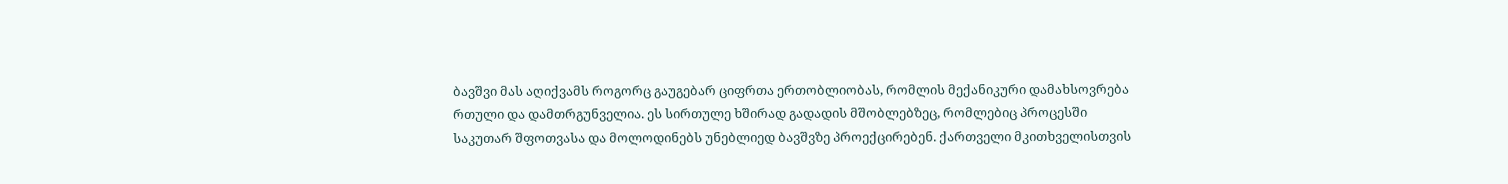ბავშვი მას აღიქვამს როგორც გაუგებარ ციფრთა ერთობლიობას, რომლის მექანიკური დამახსოვრება რთული და დამთრგუნველია. ეს სირთულე ხშირად გადადის მშობლებზეც, რომლებიც პროცესში საკუთარ შფოთვასა და მოლოდინებს უნებლიედ ბავშვზე პროექცირებენ. ქართველი მკითხველისთვის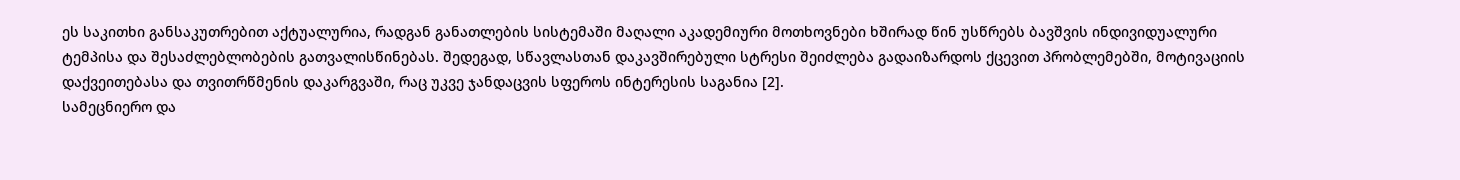ეს საკითხი განსაკუთრებით აქტუალურია, რადგან განათლების სისტემაში მაღალი აკადემიური მოთხოვნები ხშირად წინ უსწრებს ბავშვის ინდივიდუალური ტემპისა და შესაძლებლობების გათვალისწინებას. შედეგად, სწავლასთან დაკავშირებული სტრესი შეიძლება გადაიზარდოს ქცევით პრობლემებში, მოტივაციის დაქვეითებასა და თვითრწმენის დაკარგვაში, რაც უკვე ჯანდაცვის სფეროს ინტერესის საგანია [2].
სამეცნიერო და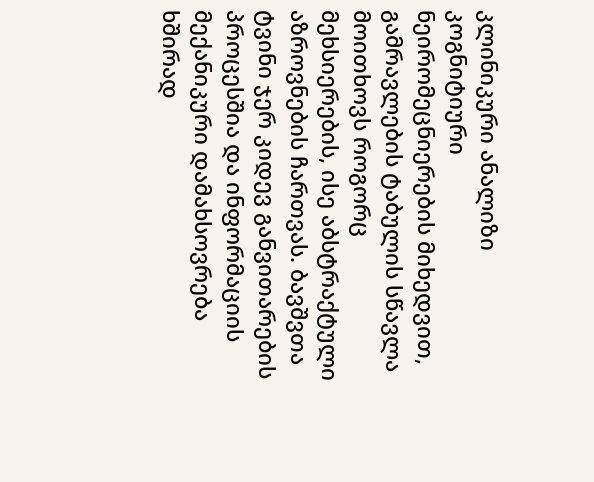კლინიკური ანალიზი
კოგნიტიური ნეირომეცნიერების მიხედვით, გამრავლების ტაბულის სწავლა მოითხოვს როგორც მეხსიერების, ისე აბსტრაქტული აზროვნების ჩართვას. ბავშვთა ტვინი ჯერ კიდევ განვითარების პროცესშია და ინფორმაციის მექანიკური დამახსოვრება ხშირად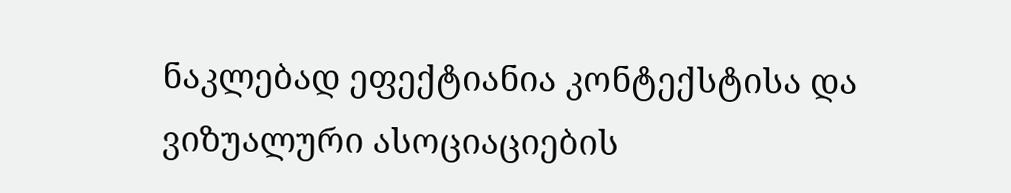ნაკლებად ეფექტიანია კონტექსტისა და ვიზუალური ასოციაციების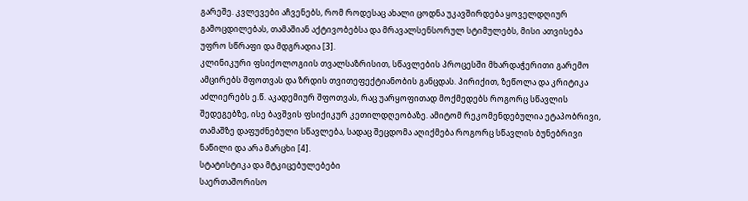გარეშე. კვლევები აჩვენებს, რომ როდესაც ახალი ცოდნა უკავშირდება ყოველდღიურ გამოცდილებას, თამაშიან აქტივობებსა და მრავალსენსორულ სტიმულებს, მისი ათვისება უფრო სწრაფი და მდგრადია [3].
კლინიკური ფსიქოლოგიის თვალსაზრისით, სწავლების პროცესში მხარდაჭერითი გარემო ამცირებს შფოთვას და ზრდის თვითეფექტიანობის განცდას. პირიქით, ზეწოლა და კრიტიკა აძლიერებს ე.წ. აკადემიურ შფოთვას, რაც უარყოფითად მოქმედებს როგორც სწავლის შედეგებზე, ისე ბავშვის ფსიქიკურ კეთილდღეობაზე. ამიტომ რეკომენდებულია ეტაპობრივი, თამაშზე დაფუძნებული სწავლება, სადაც შეცდომა აღიქმება როგორც სწავლის ბუნებრივი ნაწილი და არა მარცხი [4].
სტატისტიკა და მტკიცებულებები
საერთაშორისო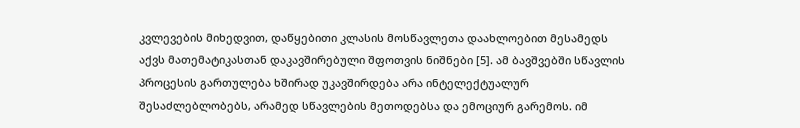კვლევების მიხედვით, დაწყებითი კლასის მოსწავლეთა დაახლოებით მესამედს აქვს მათემატიკასთან დაკავშირებული შფოთვის ნიშნები [5]. ამ ბავშვებში სწავლის პროცესის გართულება ხშირად უკავშირდება არა ინტელექტუალურ შესაძლებლობებს, არამედ სწავლების მეთოდებსა და ემოციურ გარემოს. იმ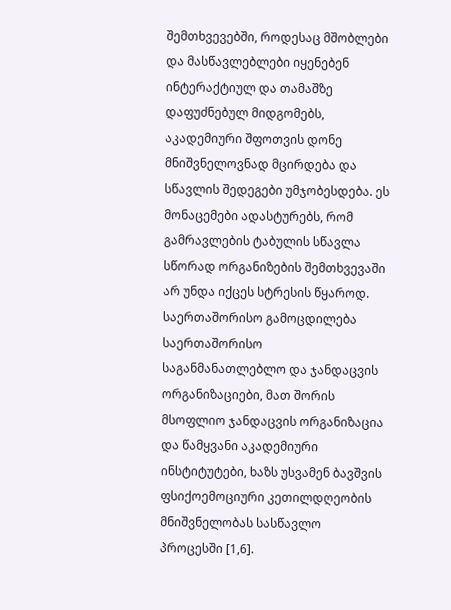შემთხვევებში, როდესაც მშობლები და მასწავლებლები იყენებენ ინტერაქტიულ და თამაშზე დაფუძნებულ მიდგომებს, აკადემიური შფოთვის დონე მნიშვნელოვნად მცირდება და სწავლის შედეგები უმჯობესდება. ეს მონაცემები ადასტურებს, რომ გამრავლების ტაბულის სწავლა სწორად ორგანიზების შემთხვევაში არ უნდა იქცეს სტრესის წყაროდ.
საერთაშორისო გამოცდილება
საერთაშორისო საგანმანათლებლო და ჯანდაცვის ორგანიზაციები, მათ შორის მსოფლიო ჯანდაცვის ორგანიზაცია და წამყვანი აკადემიური ინსტიტუტები, ხაზს უსვამენ ბავშვის ფსიქოემოციური კეთილდღეობის მნიშვნელობას სასწავლო პროცესში [1,6].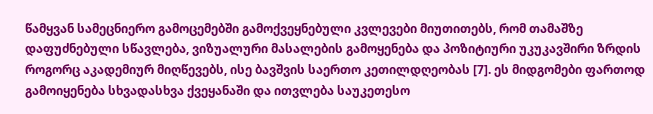წამყვან სამეცნიერო გამოცემებში გამოქვეყნებული კვლევები მიუთითებს, რომ თამაშზე დაფუძნებული სწავლება, ვიზუალური მასალების გამოყენება და პოზიტიური უკუკავშირი ზრდის როგორც აკადემიურ მიღწევებს, ისე ბავშვის საერთო კეთილდღეობას [7]. ეს მიდგომები ფართოდ გამოიყენება სხვადასხვა ქვეყანაში და ითვლება საუკეთესო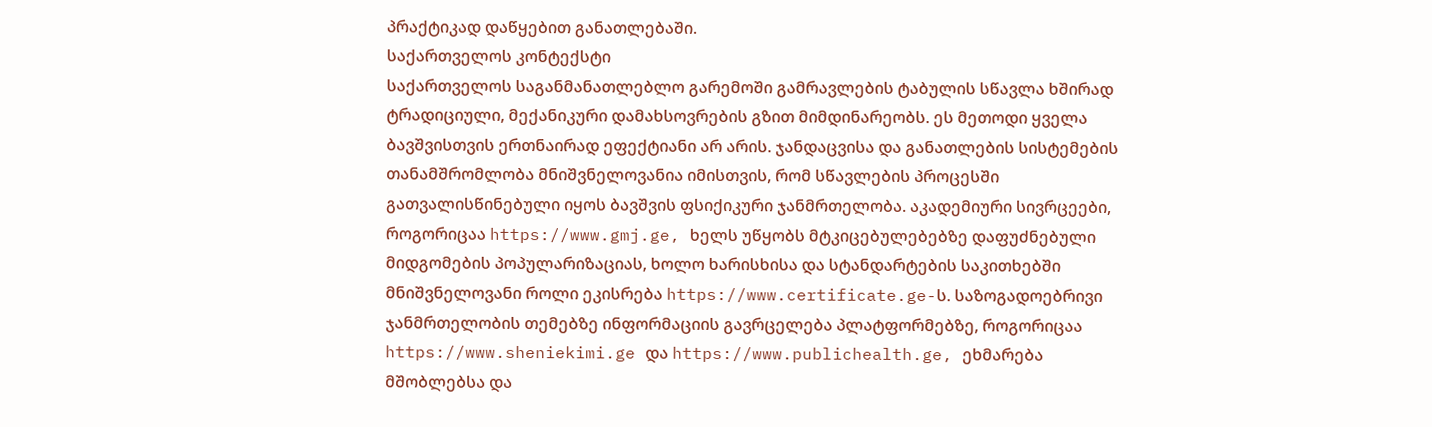პრაქტიკად დაწყებით განათლებაში.
საქართველოს კონტექსტი
საქართველოს საგანმანათლებლო გარემოში გამრავლების ტაბულის სწავლა ხშირად ტრადიციული, მექანიკური დამახსოვრების გზით მიმდინარეობს. ეს მეთოდი ყველა ბავშვისთვის ერთნაირად ეფექტიანი არ არის. ჯანდაცვისა და განათლების სისტემების თანამშრომლობა მნიშვნელოვანია იმისთვის, რომ სწავლების პროცესში გათვალისწინებული იყოს ბავშვის ფსიქიკური ჯანმრთელობა. აკადემიური სივრცეები, როგორიცაა https://www.gmj.ge, ხელს უწყობს მტკიცებულებებზე დაფუძნებული მიდგომების პოპულარიზაციას, ხოლო ხარისხისა და სტანდარტების საკითხებში მნიშვნელოვანი როლი ეკისრება https://www.certificate.ge-ს. საზოგადოებრივი ჯანმრთელობის თემებზე ინფორმაციის გავრცელება პლატფორმებზე, როგორიცაა https://www.sheniekimi.ge და https://www.publichealth.ge, ეხმარება მშობლებსა და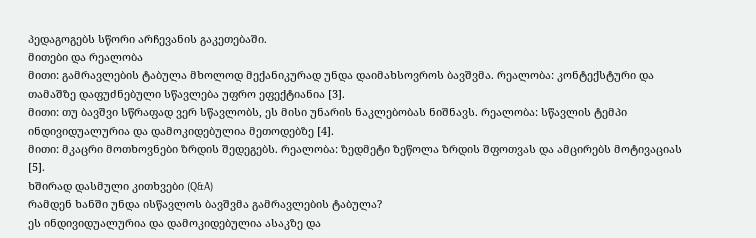პედაგოგებს სწორი არჩევანის გაკეთებაში.
მითები და რეალობა
მითი: გამრავლების ტაბულა მხოლოდ მექანიკურად უნდა დაიმახსოვროს ბავშვმა. რეალობა: კონტექსტური და თამაშზე დაფუძნებული სწავლება უფრო ეფექტიანია [3].
მითი: თუ ბავშვი სწრაფად ვერ სწავლობს, ეს მისი უნარის ნაკლებობას ნიშნავს. რეალობა: სწავლის ტემპი ინდივიდუალურია და დამოკიდებულია მეთოდებზე [4].
მითი: მკაცრი მოთხოვნები ზრდის შედეგებს. რეალობა: ზედმეტი ზეწოლა ზრდის შფოთვას და ამცირებს მოტივაციას [5].
ხშირად დასმული კითხვები (Q&A)
რამდენ ხანში უნდა ისწავლოს ბავშვმა გამრავლების ტაბულა?
ეს ინდივიდუალურია და დამოკიდებულია ასაკზე და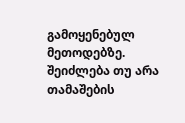გამოყენებულ მეთოდებზე.
შეიძლება თუ არა თამაშების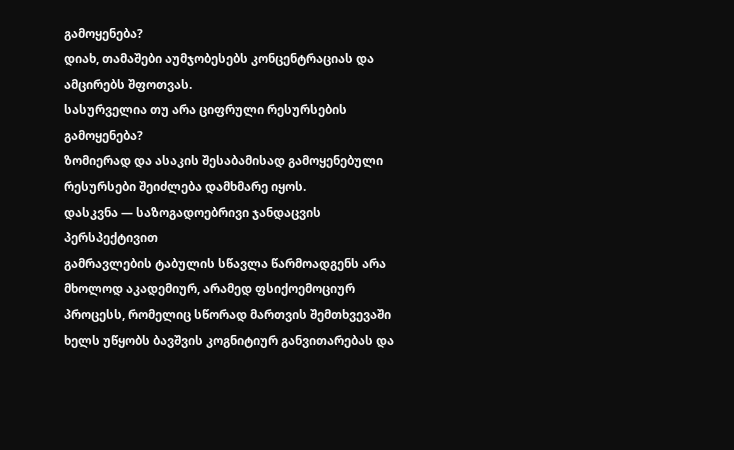გამოყენება?
დიახ, თამაშები აუმჯობესებს კონცენტრაციას და ამცირებს შფოთვას.
სასურველია თუ არა ციფრული რესურსების გამოყენება?
ზომიერად და ასაკის შესაბამისად გამოყენებული რესურსები შეიძლება დამხმარე იყოს.
დასკვნა — საზოგადოებრივი ჯანდაცვის პერსპექტივით
გამრავლების ტაბულის სწავლა წარმოადგენს არა მხოლოდ აკადემიურ, არამედ ფსიქოემოციურ პროცესს, რომელიც სწორად მართვის შემთხვევაში ხელს უწყობს ბავშვის კოგნიტიურ განვითარებას და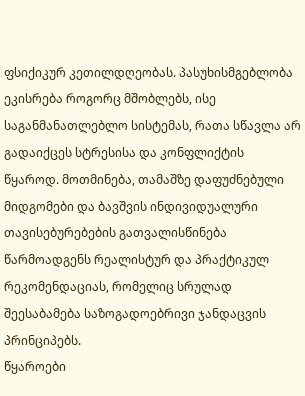ფსიქიკურ კეთილდღეობას. პასუხისმგებლობა ეკისრება როგორც მშობლებს, ისე საგანმანათლებლო სისტემას, რათა სწავლა არ გადაიქცეს სტრესისა და კონფლიქტის წყაროდ. მოთმინება, თამაშზე დაფუძნებული მიდგომები და ბავშვის ინდივიდუალური თავისებურებების გათვალისწინება წარმოადგენს რეალისტურ და პრაქტიკულ რეკომენდაციას, რომელიც სრულად შეესაბამება საზოგადოებრივი ჯანდაცვის პრინციპებს.
წყაროები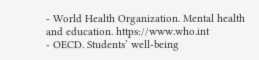- World Health Organization. Mental health and education. https://www.who.int
- OECD. Students’ well-being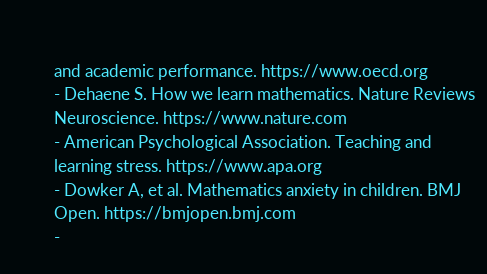and academic performance. https://www.oecd.org
- Dehaene S. How we learn mathematics. Nature Reviews Neuroscience. https://www.nature.com
- American Psychological Association. Teaching and learning stress. https://www.apa.org
- Dowker A, et al. Mathematics anxiety in children. BMJ Open. https://bmjopen.bmj.com
-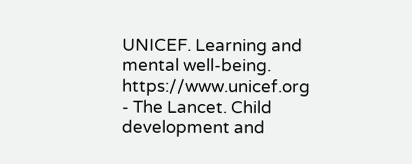UNICEF. Learning and mental well-being. https://www.unicef.org
- The Lancet. Child development and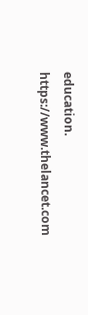education. https://www.thelancet.com